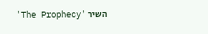השיר 'The Prophecy'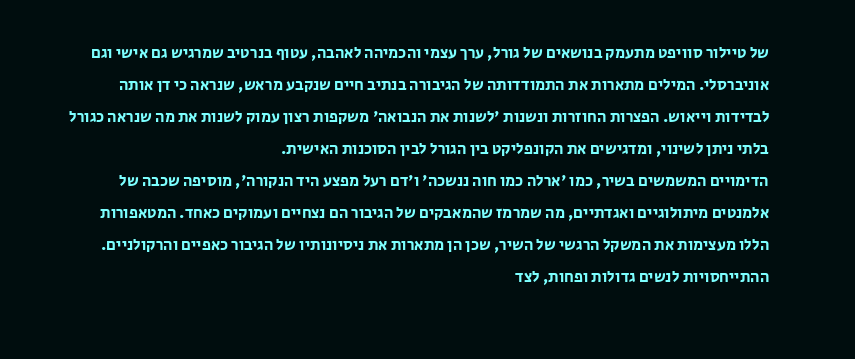של טיילור סוויפט מתעמק בנושאים של גורל, ערך עצמי והכמיהה לאהבה, עטוף בנרטיב שמרגיש גם אישי וגם אוניברסלי. המילים מתארות את התמודדותה של הגיבורה בנתיב חיים שנקבע מראש, שנראה כי דן אותה לבדידות וייאוש. הפצרות החוזרות ונשנות 'לשנות את הנבואה' משקפות רצון עמוק לשנות את מה שנראה כגורל בלתי ניתן לשינוי, ומדגישים את הקונפליקט בין הגורל לבין הסוכנות האישית.
הדימויים המשמשים בשיר, כמו 'ארלה כמו חוה ננשכה' ו'דם רעל מפצע היד הנקורה', מוסיפה שכבה של אלמנטים מיתולוגיים ואגדתיים, מה שמרמז שהמאבקים של הגיבור הם נצחיים ועמוקים כאחד. המטאפורות הללו מעצימות את המשקל הרגשי של השיר, שכן הן מתארות את ניסיונותיו של הגיבור כאפיים והרקולניים. ההתייחסויות לנשים גדולות ופחות, לצד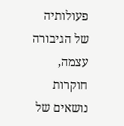פעולותיה של הגיבורה עצמה, חוקרות נושאים של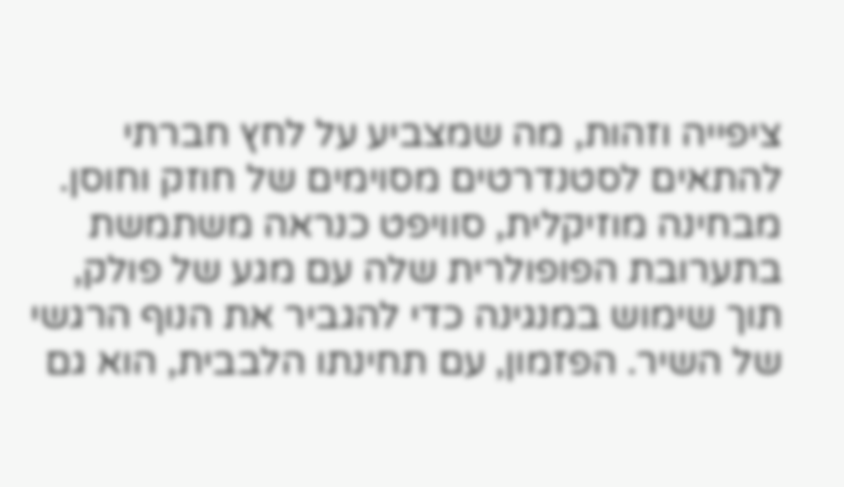ציפייה וזהות, מה שמצביע על לחץ חברתי להתאים לסטנדרטים מסוימים של חוזק וחוסן.
מבחינה מוזיקלית, סוויפט כנראה משתמשת בתערובת הפופולרית שלה עם מגע של פולק, תוך שימוש במנגינה כדי להגביר את הנוף הרגשי של השיר. הפזמון, עם תחינתו הלבבית, הוא גם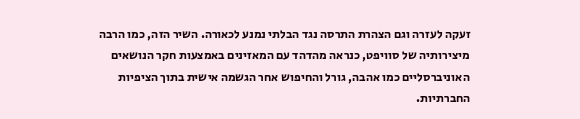זעקה לעזרה וגם הצהרת התרסה נגד הבלתי נמנע לכאורה. השיר הזה, כמו הרבה מיצירותיה של סוויפט, כנראה מהדהד עם המאזינים באמצעות חקר הנושאים האוניברסליים כמו אהבה, גורל והחיפוש אחר הגשמה אישית בתוך הציפיות החברתיות.